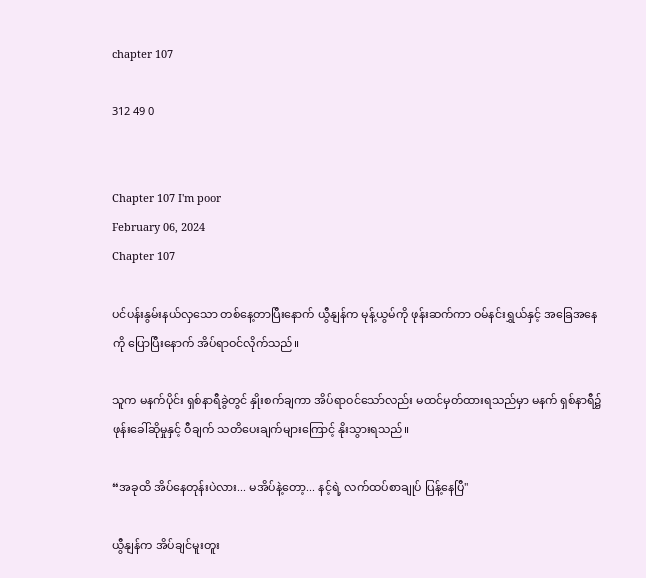chapter 107

312 49 0


Chapter 107 I'm poor
February 06, 2024
Chapter 107

ပင်ပန်းနွမ်းနယ်လှသော တစ်နေ့တာပြီးနောက် ယွီနျန်က မုန့်ယွမ်ကို ဖုန်းဆက်ကာ ဝမ်နင်းရွှယ်နှင့် အခြေအနေကို ပြောပြီးနောက် အိပ်ရာဝင်လိုက်သည်။

သူက မနက်ပိုင်း ရှစ်နာရီခွဲတွင် နှိုးစက်ချကာ အိပ်ရာဝင်သော်လည်း မထင်မှတ်ထားရသည်မှာ မနက် ရှစ်နာရီ၌ ဖုန်းခေါ်ဆိုမှုနှင့် ဝီချက် သတိပေးချက်များကြောင့် နိုးသွားရသည်။

“အခုထိ အိပ်နေတုန်းပဲလား... မအိပ်နဲ့တော့... နင့်ရဲ့ လက်ထပ်စာချုပ် ပြန့်နေပြီ"

ယွီနျန်က အိပ်ချင်မူးတူး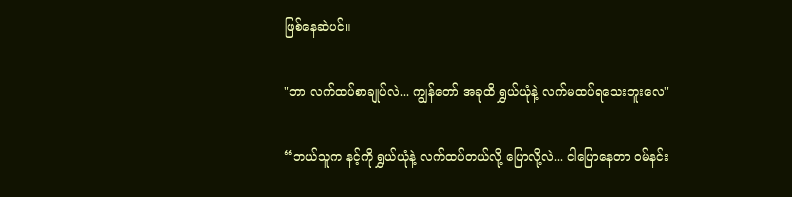ဖြစ်နေဆဲပင်။

"ဘာ လက်ထပ်စာချုပ်လဲ... ကျွန်တော် အခုထိ ရွှယ်ယုံနဲ့ လက်မထပ်ရသေးဘူးလေ"

“ဘယ်သူက နင့်ကို ရွှယ်ယုံနဲ့ လက်ထပ်တယ်လို့ ပြောလို့လဲ... ငါပြောနေတာ ဝမ်နင်း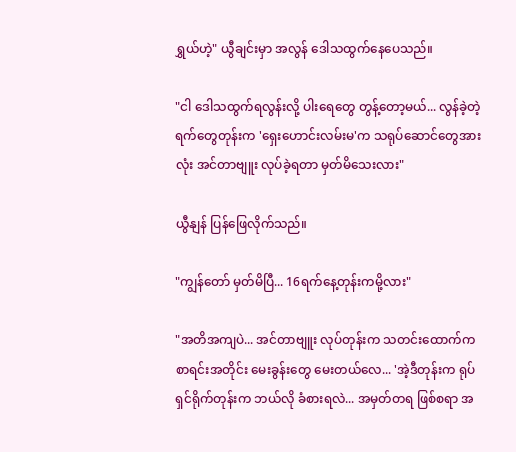ရွှယ်ဟဲ့" ယွီချင်းမှာ အလွန် ဒေါသထွက်နေပေသည်။

"ငါ ဒေါသထွက်ရလွန်းလို့ ပါးရေတွေ တွန့်တော့မယ်... လွန်ခဲ့တဲ့ ရက်တွေတုန်းက 'ရှေးဟောင်းလမ်းမ'က သရုပ်ဆောင်တွေအားလုံး အင်တာဗျူး လုပ်ခဲ့ရတာ မှတ်မိသေးလား"

ယွီနျန် ပြန်ဖြေလိုက်သည်။

"ကျွန်တော် မှတ်မိပြီ... 16ရက်နေ့တုန်းကမို့လား"

"အတိအကျပဲ... အင်တာဗျူး လုပ်တုန်းက သတင်းထောက်က စာရင်းအတိုင်း မေးခွန်းတွေ မေးတယ်လေ... 'အဲ့ဒီတုန်းက ရုပ်ရှင်ရိုက်တုန်းက ဘယ်လို ခံစားရလဲ... အမှတ်တရ ဖြစ်စရာ အ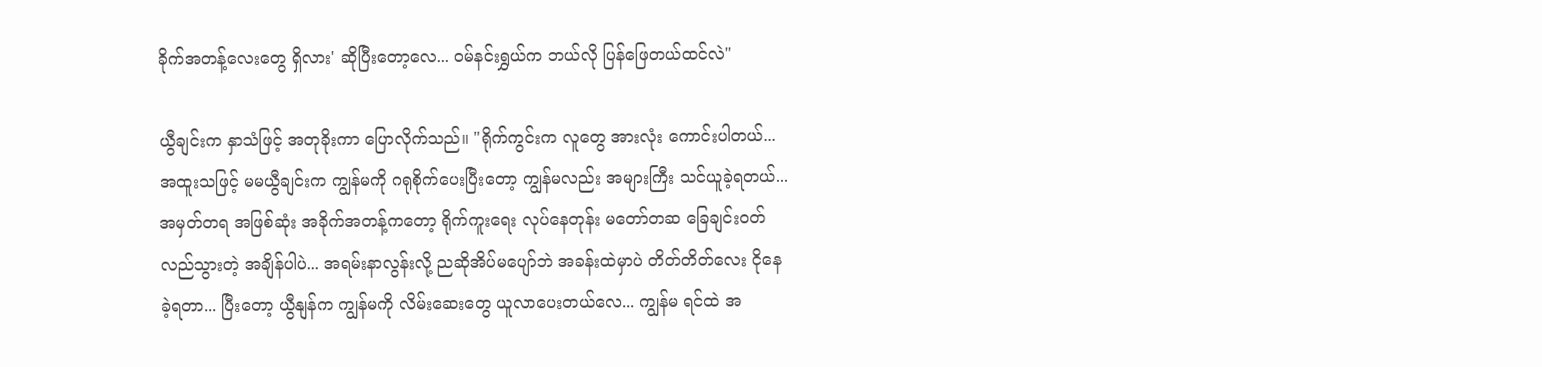ခိုက်အတန့်လေးတွေ ရှိလား' ဆိုပြီးတော့လေ... ဝမ်နင်းရွှယ်က ဘယ်လို ပြန်ဖြေတယ်ထင်လဲ"

ယွီချင်းက နှာသံဖြင့် အတုခိုးကာ ပြောလိုက်သည်။ "ရိုက်ကွင်းက လူတွေ အားလုံး ကောင်းပါတယ်... အထူးသဖြင့် မမယွီချင်းက ကျွန်မကို ဂရုစိုက်ပေးပြီးတော့ ကျွန်မလည်း အများကြီး သင်ယူခဲ့ရတယ်... အမှတ်တရ အဖြစ်ဆုံး အခိုက်အတန့်ကတော့ ရိုက်ကူးရေး လုပ်နေတုန်း မတော်တဆ ခြေချင်းဝတ်လည်သွားတဲ့ အချိန်ပါပဲ... အရမ်းနာလွန်းလို့ ညဆိုအိပ်မပျော်ဘဲ အခန်းထဲမှာပဲ တိတ်တိတ်လေး ငိုနေခဲ့ရတာ... ပြီးတော့ ယွီနျန်က ကျွန်မကို လိမ်းဆေးတွေ ယူလာပေးတယ်လေ... ကျွန်မ ရင်ထဲ အ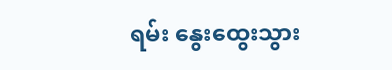ရမ်း နွေးထွေးသွား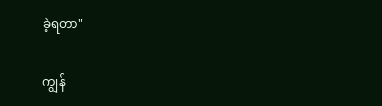ခဲ့ရတာ"

ကျွန်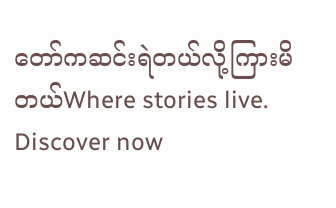တော်ကဆင်းရဲတယ်လို့ကြားမိတယ်Where stories live. Discover now